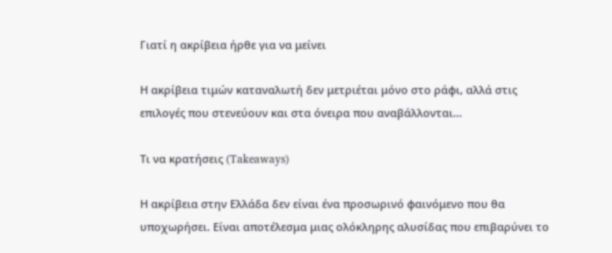Γιατί η ακρίβεια ήρθε για να μείνει

Η ακρίβεια τιμών καταναλωτή δεν μετριέται μόνο στο ράφι, αλλά στις επιλογές που στενεύουν και στα όνειρα που αναβάλλονται...

Τι να κρατήσεις (Takeaways)

Η ακρίβεια στην Ελλάδα δεν είναι ένα προσωρινό φαινόμενο που θα υποχωρήσει. Είναι αποτέλεσμα μιας ολόκληρης αλυσίδας που επιβαρύνει το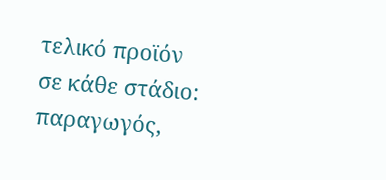τελικό προϊόν σε κάθε στάδιο: παραγωγός,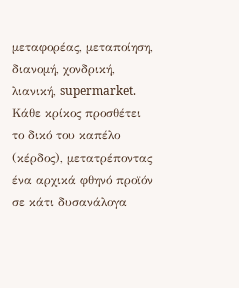μεταφορέας, μεταποίηση, διανομή, χονδρική, λιανική, supermarket. Κάθε κρίκος προσθέτει το δικό του καπέλο (κέρδος), μετατρέποντας ένα αρχικά φθηνό προϊόν σε κάτι δυσανάλογα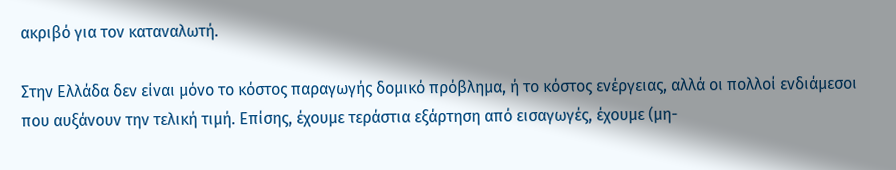ακριβό για τον καταναλωτή.

Στην Ελλάδα δεν είναι μόνο το κόστος παραγωγής δομικό πρόβλημα, ή το κόστος ενέργειας, αλλά οι πολλοί ενδιάμεσοι που αυξάνουν την τελική τιμή. Επίσης, έχουμε τεράστια εξάρτηση από εισαγωγές, έχουμε (μη-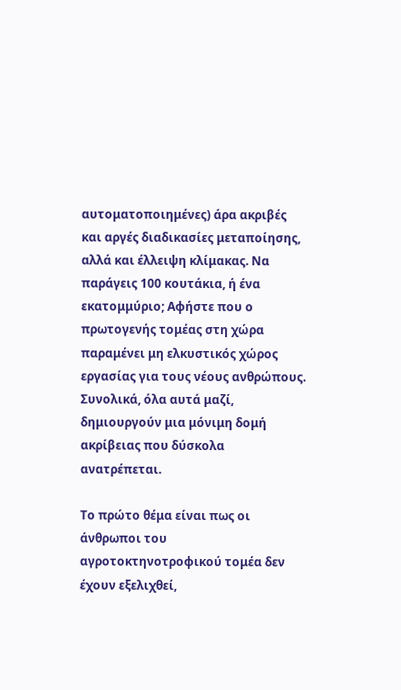αυτοματοποιημένες) άρα ακριβές και αργές διαδικασίες μεταποίησης, αλλά και έλλειψη κλίμακας. Να παράγεις 100 κουτάκια, ή ένα εκατομμύριο; Αφήστε που ο πρωτογενής τομέας στη χώρα παραμένει μη ελκυστικός χώρος εργασίας για τους νέους ανθρώπους. Συνολικά, όλα αυτά μαζί, δημιουργούν μια μόνιμη δομή ακρίβειας που δύσκολα ανατρέπεται.

Το πρώτο θέμα είναι πως οι άνθρωποι του αγροτοκτηνοτροφικού τομέα δεν έχουν εξελιχθεί,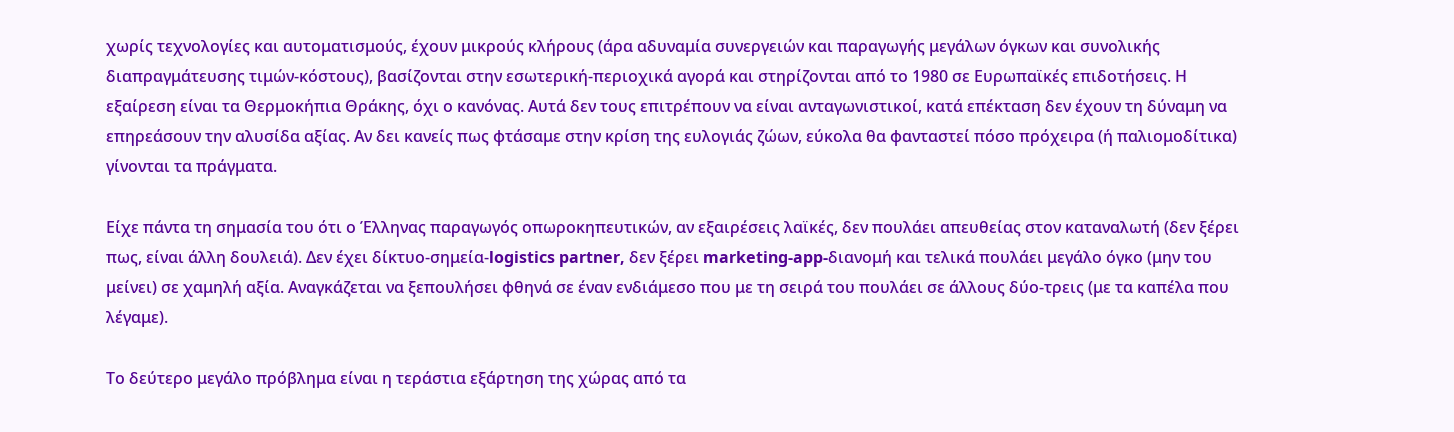χωρίς τεχνολογίες και αυτοματισμούς, έχουν μικρούς κλήρους (άρα αδυναμία συνεργειών και παραγωγής μεγάλων όγκων και συνολικής διαπραγμάτευσης τιμών-κόστους), βασίζονται στην εσωτερική-περιοχικά αγορά και στηρίζονται από το 1980 σε Ευρωπαϊκές επιδοτήσεις. Η εξαίρεση είναι τα Θερμοκήπια Θράκης, όχι ο κανόνας. Αυτά δεν τους επιτρέπουν να είναι ανταγωνιστικοί, κατά επέκταση δεν έχουν τη δύναμη να επηρεάσουν την αλυσίδα αξίας. Αν δει κανείς πως φτάσαμε στην κρίση της ευλογιάς ζώων, εύκολα θα φανταστεί πόσο πρόχειρα (ή παλιομοδίτικα) γίνονται τα πράγματα.

Είχε πάντα τη σημασία του ότι ο Έλληνας παραγωγός οπωροκηπευτικών, αν εξαιρέσεις λαϊκές, δεν πουλάει απευθείας στον καταναλωτή (δεν ξέρει πως, είναι άλλη δουλειά). Δεν έχει δίκτυο-σημεία-logistics partner, δεν ξέρει marketing-app-διανομή και τελικά πουλάει μεγάλο όγκο (μην του μείνει) σε χαμηλή αξία. Αναγκάζεται να ξεπουλήσει φθηνά σε έναν ενδιάμεσο που με τη σειρά του πουλάει σε άλλους δύο-τρεις (με τα καπέλα που λέγαμε).

Το δεύτερο μεγάλο πρόβλημα είναι η τεράστια εξάρτηση της χώρας από τα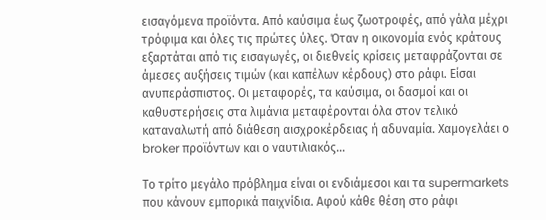εισαγόμενα προϊόντα. Από καύσιμα έως ζωοτροφές, από γάλα μέχρι τρόφιμα και όλες τις πρώτες ύλες. Όταν η οικονομία ενός κράτους εξαρτάται από τις εισαγωγές, οι διεθνείς κρίσεις μεταφράζονται σε άμεσες αυξήσεις τιμών (και καπέλων κέρδους) στο ράφι. Είσαι ανυπεράσπιστος. Οι μεταφορές, τα καύσιμα, οι δασμοί και οι καθυστερήσεις στα λιμάνια μεταφέρονται όλα στον τελικό καταναλωτή από διάθεση αισχροκέρδειας ή αδυναμία. Χαμογελάει ο broker προϊόντων και ο ναυτιλιακός…

Το τρίτο μεγάλο πρόβλημα είναι οι ενδιάμεσοι και τα supermarkets που κάνουν εμπορικά παιχνίδια. Αφού κάθε θέση στο ράφι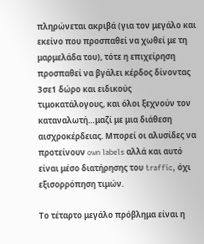πληρώνεται ακριβά (για τον μεγάλο και εκείνο που προσπαθεί να χωθεί με τη μαρμελάδα του), τότε η επιχείρηση προσπαθεί να βγάλει κέρδος δίνοντας 3σε1 δώρο και ειδικούς τιμοκατάλογους, και όλοι ξεχνούν τον καταναλωτή…μαζί με μια διάθεση αισχροκέρδειας. Μπορεί οι αλυσίδες να προτείνουν own labels αλλά και αυτό είναι μέσο διατήρησης του traffic, όχι εξισορρόπηση τιμών.

Το τέταρτο μεγάλο πρόβλημα είναι η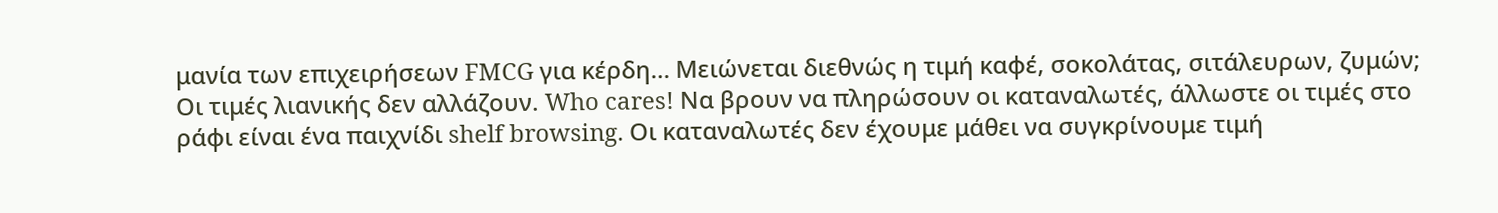μανία των επιχειρήσεων FMCG για κέρδη… Μειώνεται διεθνώς η τιμή καφέ, σοκολάτας, σιτάλευρων, ζυμών; Οι τιμές λιανικής δεν αλλάζουν. Who cares! Να βρουν να πληρώσουν οι καταναλωτές, άλλωστε οι τιμές στο ράφι είναι ένα παιχνίδι shelf browsing. Οι καταναλωτές δεν έχουμε μάθει να συγκρίνουμε τιμή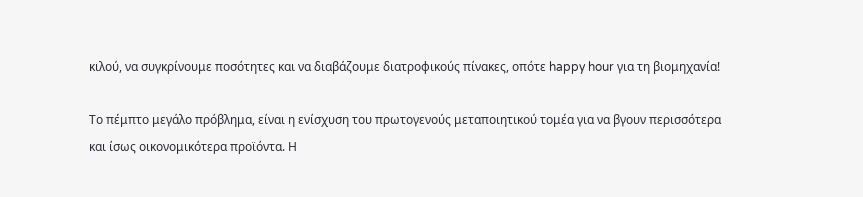κιλού, να συγκρίνουμε ποσότητες και να διαβάζουμε διατροφικούς πίνακες, οπότε happy hour για τη βιομηχανία!

Το πέμπτο μεγάλο πρόβλημα, είναι η ενίσχυση του πρωτογενούς μεταποιητικού τομέα για να βγουν περισσότερα και ίσως οικονομικότερα προϊόντα. Η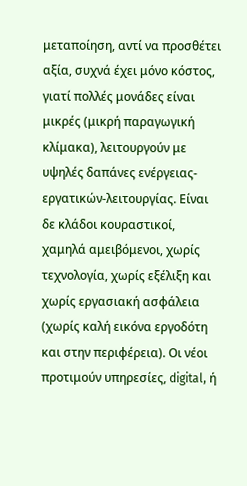μεταποίηση, αντί να προσθέτει αξία, συχνά έχει μόνο κόστος, γιατί πολλές μονάδες είναι μικρές (μικρή παραγωγική κλίμακα), λειτουργούν με υψηλές δαπάνες ενέργειας-εργατικών-λειτουργίας. Είναι δε κλάδοι κουραστικοί, χαμηλά αμειβόμενοι, χωρίς τεχνολογία, χωρίς εξέλιξη και χωρίς εργασιακή ασφάλεια (χωρίς καλή εικόνα εργοδότη και στην περιφέρεια). Οι νέοι προτιμούν υπηρεσίες, digital, ή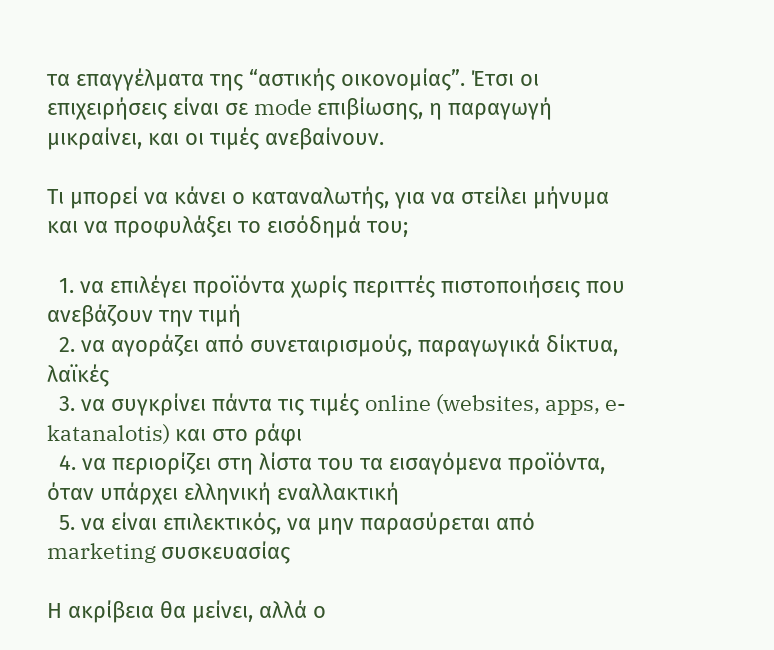τα επαγγέλματα της “αστικής οικονομίας”. Έτσι οι επιχειρήσεις είναι σε mode επιβίωσης, η παραγωγή μικραίνει, και οι τιμές ανεβαίνουν.

Τι μπορεί να κάνει ο καταναλωτής, για να στείλει μήνυμα και να προφυλάξει το εισόδημά του;

  1. να επιλέγει προϊόντα χωρίς περιττές πιστοποιήσεις που ανεβάζουν την τιμή
  2. να αγοράζει από συνεταιρισμούς, παραγωγικά δίκτυα, λαϊκές
  3. να συγκρίνει πάντα τις τιμές online (websites, apps, e-katanalotis) και στο ράφι
  4. να περιορίζει στη λίστα του τα εισαγόμενα προϊόντα, όταν υπάρχει ελληνική εναλλακτική
  5. να είναι επιλεκτικός, να μην παρασύρεται από marketing συσκευασίας

Η ακρίβεια θα μείνει, αλλά ο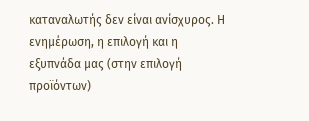καταναλωτής δεν είναι ανίσχυρος. Η ενημέρωση, η επιλογή και η εξυπνάδα μας (στην επιλογή προϊόντων)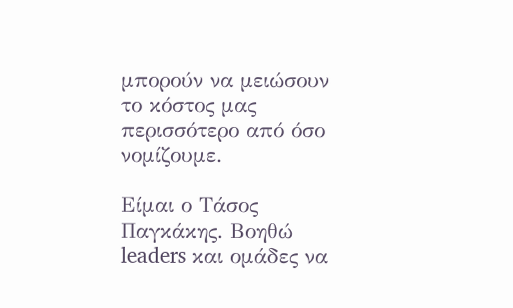μπορούν να μειώσουν το κόστος μας περισσότερο από όσο νομίζουμε.

Είμαι ο Τάσος Παγκάκης. Βοηθώ leaders και ομάδες να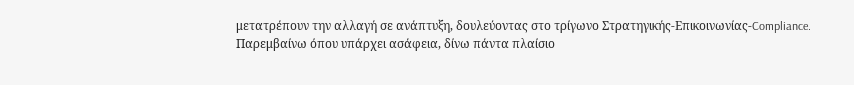μετατρέπουν την αλλαγή σε ανάπτυξη, δουλεύοντας στο τρίγωνο Στρατηγικής-Επικοινωνίας-Compliance. Παρεμβαίνω όπου υπάρχει ασάφεια, δίνω πάντα πλαίσιο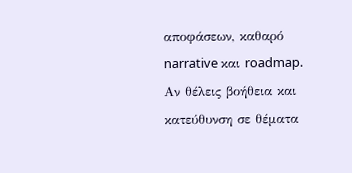αποφάσεων, καθαρό narrative και roadmap. Αν θέλεις βοήθεια και κατεύθυνση σε θέματα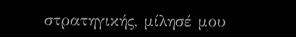στρατηγικής, μίλησέ μου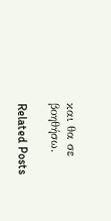και θα σε βοηθήσω.

Related Posts